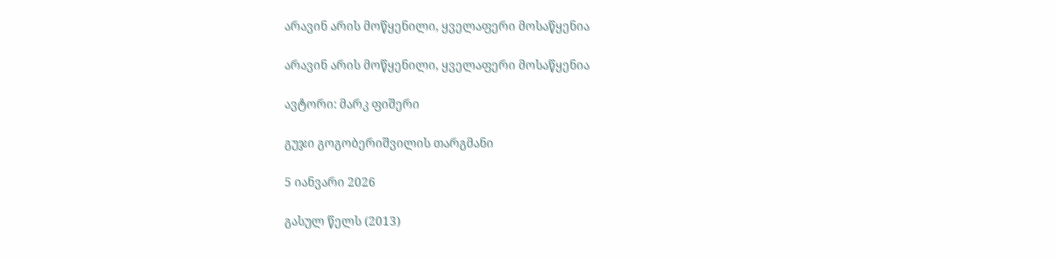არავინ არის მოწყენილი, ყველაფერი მოსაწყენია

არავინ არის მოწყენილი, ყველაფერი მოსაწყენია

ავტორი: მარკ ფიშერი

გუჯი გოგობერიშვილის თარგმანი

5 იანვარი 2026

გასულ წელს (2013)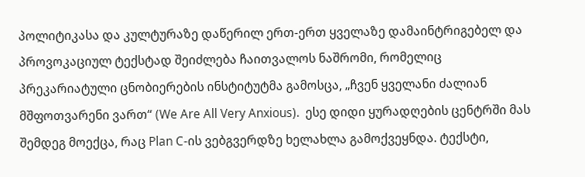პოლიტიკასა და კულტურაზე დაწერილ ერთ-ერთ ყველაზე დამაინტრიგებელ და პროვოკაციულ ტექსტად შეიძლება ჩაითვალოს ნაშრომი, რომელიც პრეკარიატული ცნობიერების ინსტიტუტმა გამოსცა, „ჩვენ ყველანი ძალიან მშფოთვარენი ვართ“ (We Are All Very Anxious).  ესე დიდი ყურადღების ცენტრში მას შემდეგ მოექცა, რაც Plan C-ის ვებგვერდზე ხელახლა გამოქვეყნდა. ტექსტი,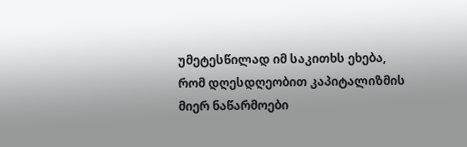უმეტესწილად იმ საკითხს ეხება, რომ დღესდღეობით კაპიტალიზმის მიერ ნაწარმოები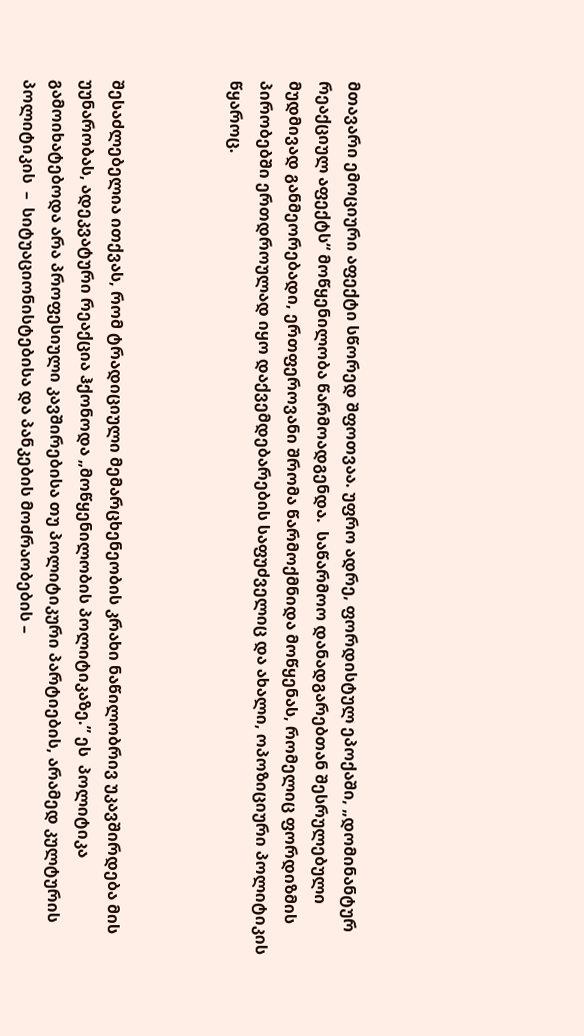მთავარი ემოციური აფექტი სწორედ შფოთვაა. უფრო ადრე, ფორდისტულ ეპოქაში, „დომინანტურ რეაქციულ აფექტს“ მოწყენილობა წარმოადგენდა.  საწარმოო დანადგარებთან შესრულებული მუდმივად განმეორებადი, ერთფეროვანი შრომა წარმოქმნიდა მოწყენას, რომელიც ფორდიზმის პირობებში ერთდროულად იყო დაქვემდებარების საფუძველიც და ახალი, ოპოზიციური პოლიტიკის წყაროც.



შესაძლებელია ითქვას, რომ ტრადიციული მემარცხენეობის კრახი ნაწილობრივ უკავშირდება მის უუნარობას, ადეკვატური რეაქცია ჰქონოდა „მოწყენილობის პოლიტიკაზე.” ეს  პოლიტიკა გამოიხატებოდა არა პროფესიული კავშირებისა თუ პოლიტიკური პარტიების, არამედ კულტურის პოლიტიკის  –  სიტუაციონისტებისა და პანკების მოძრაობების –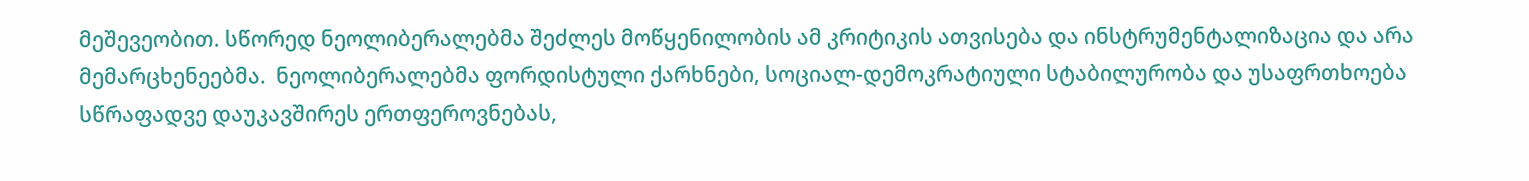მეშევეობით. სწორედ ნეოლიბერალებმა შეძლეს მოწყენილობის ამ კრიტიკის ათვისება და ინსტრუმენტალიზაცია და არა მემარცხენეებმა.  ნეოლიბერალებმა ფორდისტული ქარხნები, სოციალ-დემოკრატიული სტაბილურობა და უსაფრთხოება სწრაფადვე დაუკავშირეს ერთფეროვნებას,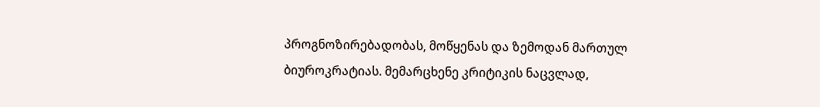პროგნოზირებადობას, მოწყენას და ზემოდან მართულ ბიუროკრატიას. მემარცხენე კრიტიკის ნაცვლად,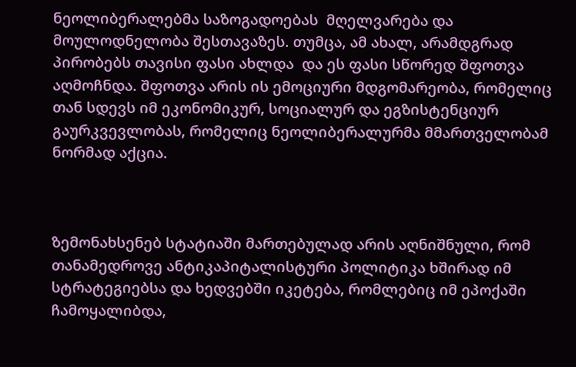ნეოლიბერალებმა საზოგადოებას  მღელვარება და მოულოდნელობა შესთავაზეს. თუმცა, ამ ახალ, არამდგრად პირობებს თავისი ფასი ახლდა  და ეს ფასი სწორედ შფოთვა აღმოჩნდა. შფოთვა არის ის ემოციური მდგომარეობა, რომელიც თან სდევს იმ ეკონომიკურ, სოციალურ და ეგზისტენციურ გაურკვევლობას, რომელიც ნეოლიბერალურმა მმართველობამ ნორმად აქცია.



ზემონახსენებ სტატიაში მართებულად არის აღნიშნული, რომ თანამედროვე ანტიკაპიტალისტური პოლიტიკა ხშირად იმ  სტრატეგიებსა და ხედვებში იკეტება, რომლებიც იმ ეპოქაში ჩამოყალიბდა,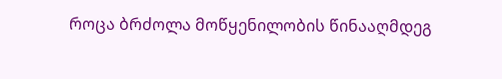როცა ბრძოლა მოწყენილობის წინააღმდეგ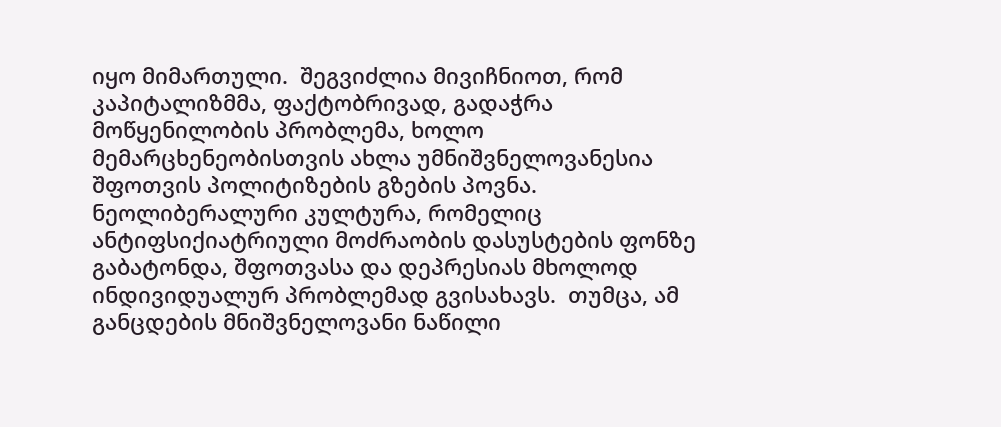იყო მიმართული.  შეგვიძლია მივიჩნიოთ, რომ კაპიტალიზმმა, ფაქტობრივად, გადაჭრა მოწყენილობის პრობლემა, ხოლო მემარცხენეობისთვის ახლა უმნიშვნელოვანესია შფოთვის პოლიტიზების გზების პოვნა. ნეოლიბერალური კულტურა, რომელიც ანტიფსიქიატრიული მოძრაობის დასუსტების ფონზე გაბატონდა, შფოთვასა და დეპრესიას მხოლოდ ინდივიდუალურ პრობლემად გვისახავს.  თუმცა, ამ განცდების მნიშვნელოვანი ნაწილი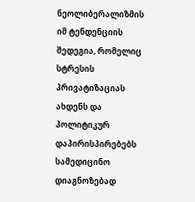ნეოლიბერალიზმის იმ ტენდენციის შედეგია, რომელიც სტრესის პრივატიზაციას ახდენს და პოლიტიკურ დაპირისპირებებს სამედიცინო დიაგნოზებად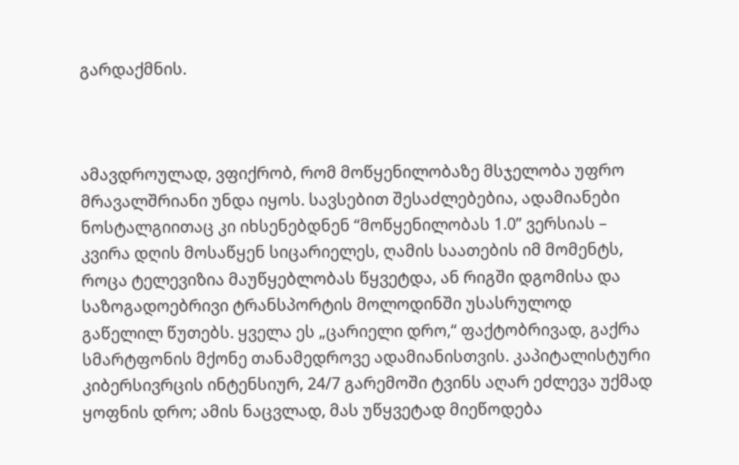გარდაქმნის.



ამავდროულად, ვფიქრობ, რომ მოწყენილობაზე მსჯელობა უფრო მრავალშრიანი უნდა იყოს. სავსებით შესაძლებებია, ადამიანები  ნოსტალგიითაც კი იხსენებდნენ “მოწყენილობას 1.0” ვერსიას – კვირა დღის მოსაწყენ სიცარიელეს, ღამის საათების იმ მომენტს, როცა ტელევიზია მაუწყებლობას წყვეტდა, ან რიგში დგომისა და საზოგადოებრივი ტრანსპორტის მოლოდინში უსასრულოდ გაწელილ წუთებს. ყველა ეს „ცარიელი დრო,“ ფაქტობრივად, გაქრა სმარტფონის მქონე თანამედროვე ადამიანისთვის. კაპიტალისტური კიბერსივრცის ინტენსიურ, 24/7 გარემოში ტვინს აღარ ეძლევა უქმად ყოფნის დრო; ამის ნაცვლად, მას უწყვეტად მიეწოდება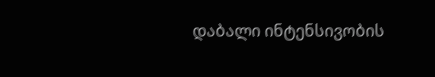დაბალი ინტენსივობის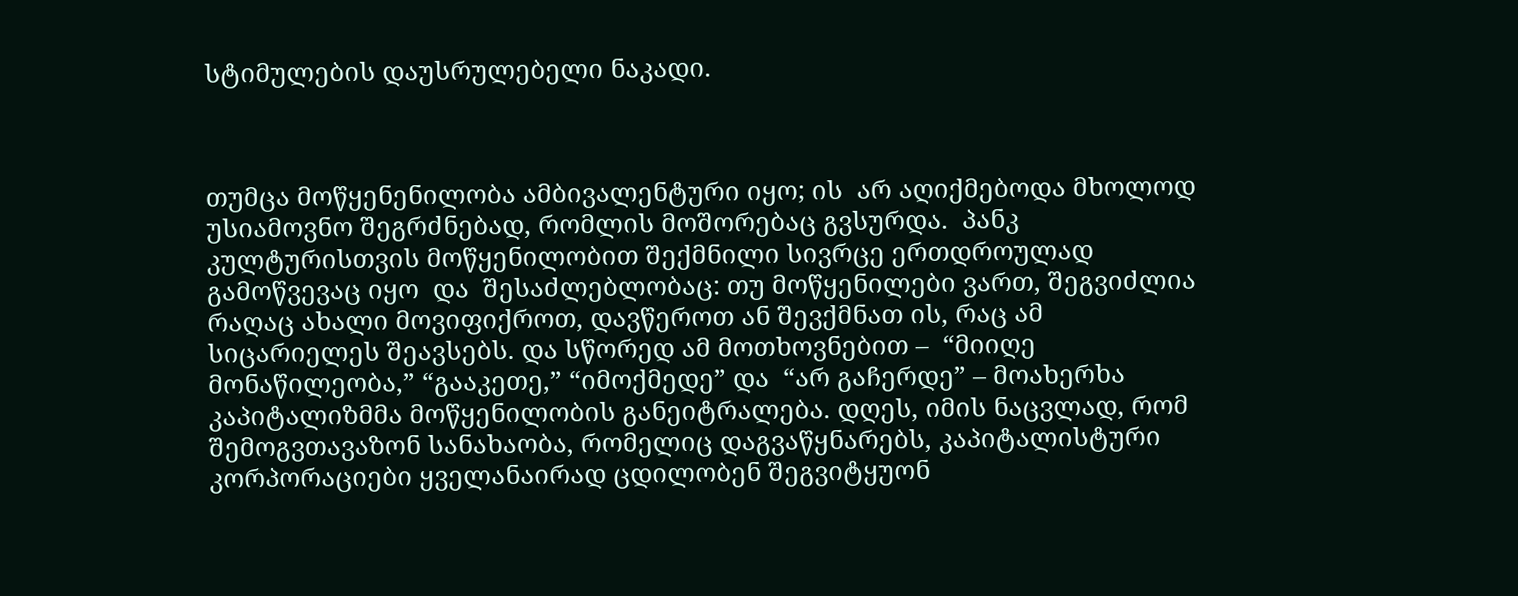სტიმულების დაუსრულებელი ნაკადი.



თუმცა მოწყენენილობა ამბივალენტური იყო; ის  არ აღიქმებოდა მხოლოდ უსიამოვნო შეგრძნებად, რომლის მოშორებაც გვსურდა.  პანკ კულტურისთვის მოწყენილობით შექმნილი სივრცე ერთდროულად გამოწვევაც იყო  და  შესაძლებლობაც: თუ მოწყენილები ვართ, შეგვიძლია რაღაც ახალი მოვიფიქროთ, დავწეროთ ან შევქმნათ ის, რაც ამ სიცარიელეს შეავსებს. და სწორედ ამ მოთხოვნებით –  “მიიღე მონაწილეობა,” “გააკეთე,” “იმოქმედე” და  “არ გაჩერდე” – მოახერხა კაპიტალიზმმა მოწყენილობის განეიტრალება. დღეს, იმის ნაცვლად, რომ შემოგვთავაზონ სანახაობა, რომელიც დაგვაწყნარებს, კაპიტალისტური კორპორაციები ყველანაირად ცდილობენ შეგვიტყუონ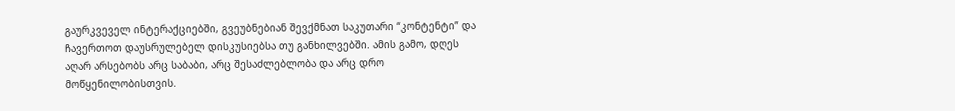გაურკვეველ ინტერაქციებში, გვეუბნებიან შევქმნათ საკუთარი “კონტენტი” და ჩავერთოთ დაუსრულებელ დისკუსიებსა თუ განხილვებში. ამის გამო, დღეს აღარ არსებობს არც საბაბი, არც შესაძლებლობა და არც დრო მოწყენილობისთვის.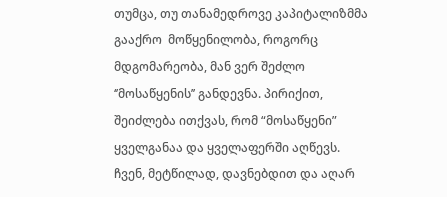თუმცა, თუ თანამედროვე კაპიტალიზმმა გააქრო  მოწყენილობა, როგორც მდგომარეობა, მან ვერ შეძლო  ‘’მოსაწყენის’’ განდევნა. პირიქით, შეიძლება ითქვას, რომ “მოსაწყენი” ყველგანაა და ყველაფერში აღწევს. ჩვენ, მეტწილად, დავნებდით და აღარ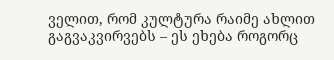ველით, რომ კულტურა რაიმე ახლით გაგვაკვირვებს – ეს ეხება როგორც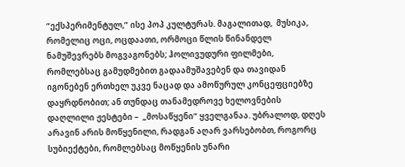“ექსპერიმენტულ,” ისე პოპ კულტურას. მაგალითად,  მუსიკა, რომელიც ოცი, ოცდაათი, ორმოცი წლის წინანდელ ნამუშევრებს მოგვაგონებს; ჰოლივუდური ფილმები, რომლებსაც გამუდმებით გადაამუშავებენ და თავიდან იგონებენ ერთხელ უკვე ნაცად და ამოწურულ კონცეფციებზე დაყრდნობით; ან თუნდაც თანამედროვე ხელოვნების დაღლილი ჟესტები –  „მოსაწყენი“ ყველგანაა. უბრალოდ, დღეს არავინ არის მოწყენილი, რადგან აღარ ვარსებობთ, როგორც სუბიექტები, რომლებსაც მოწყენის უნარი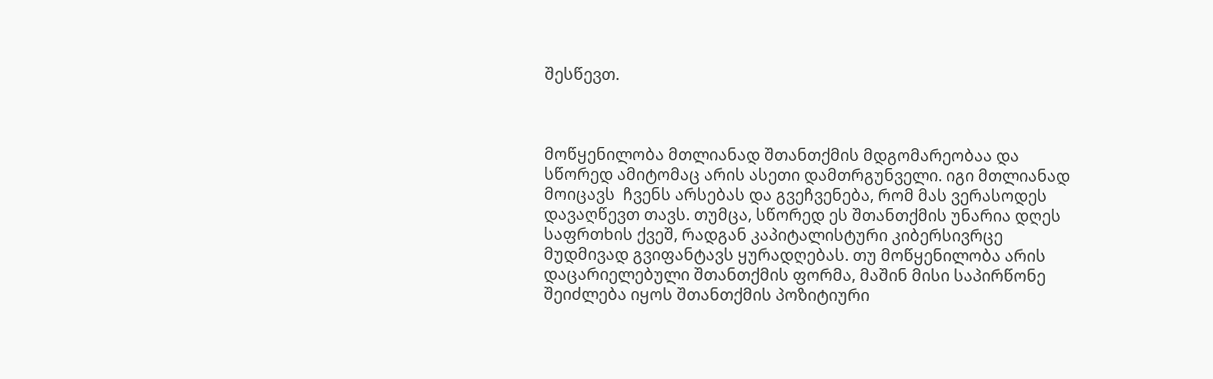შესწევთ.



მოწყენილობა მთლიანად შთანთქმის მდგომარეობაა და სწორედ ამიტომაც არის ასეთი დამთრგუნველი. იგი მთლიანად მოიცავს  ჩვენს არსებას და გვეჩვენება, რომ მას ვერასოდეს დავაღწევთ თავს. თუმცა, სწორედ ეს შთანთქმის უნარია დღეს საფრთხის ქვეშ, რადგან კაპიტალისტური კიბერსივრცე მუდმივად გვიფანტავს ყურადღებას. თუ მოწყენილობა არის დაცარიელებული შთანთქმის ფორმა, მაშინ მისი საპირწონე შეიძლება იყოს შთანთქმის პოზიტიური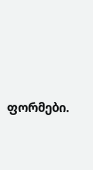ფორმები.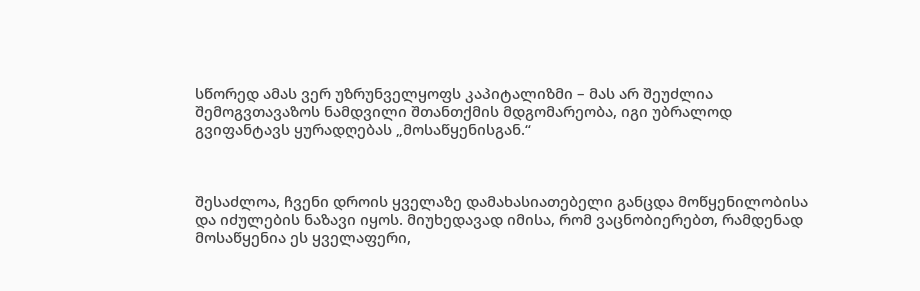სწორედ ამას ვერ უზრუნველყოფს კაპიტალიზმი – მას არ შეუძლია შემოგვთავაზოს ნამდვილი შთანთქმის მდგომარეობა, იგი უბრალოდ გვიფანტავს ყურადღებას „მოსაწყენისგან.“



შესაძლოა, ჩვენი დროის ყველაზე დამახასიათებელი განცდა მოწყენილობისა და იძულების ნაზავი იყოს. მიუხედავად იმისა, რომ ვაცნობიერებთ, რამდენად მოსაწყენია ეს ყველაფერი,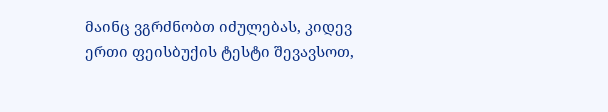მაინც ვგრძნობთ იძულებას, კიდევ ერთი ფეისბუქის ტესტი შევავსოთ,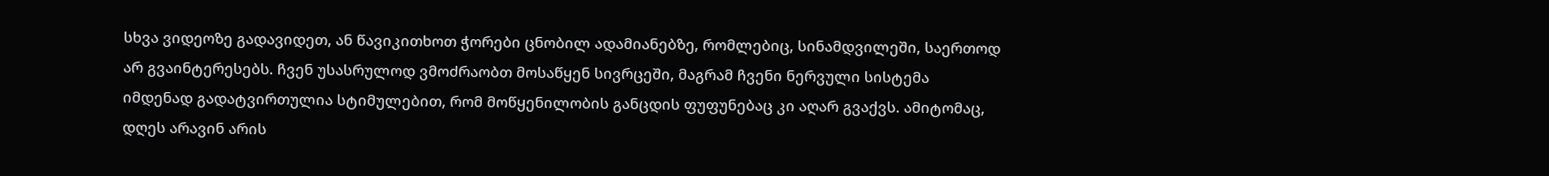სხვა ვიდეოზე გადავიდეთ, ან წავიკითხოთ ჭორები ცნობილ ადამიანებზე, რომლებიც, სინამდვილეში, საერთოდ არ გვაინტერესებს. ჩვენ უსასრულოდ ვმოძრაობთ მოსაწყენ სივრცეში, მაგრამ ჩვენი ნერვული სისტემა იმდენად გადატვირთულია სტიმულებით, რომ მოწყენილობის განცდის ფუფუნებაც კი აღარ გვაქვს. ამიტომაც, დღეს არავინ არის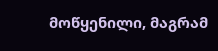მოწყენილი, მაგრამ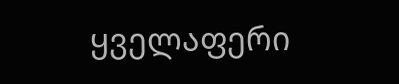ყველაფერი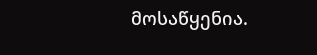მოსაწყენია.